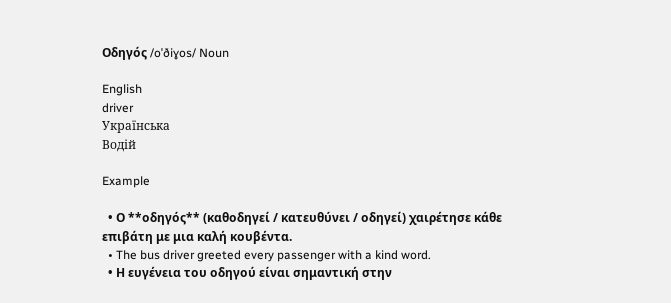Οδηγός /oˈðiɣos/ Noun

English
driver
Українська
Водій

Example

  • Ο **οδηγός** (καθοδηγεί / κατευθύνει / οδηγεί) χαιρέτησε κάθε επιβάτη με μια καλή κουβέντα.
  • The bus driver greeted every passenger with a kind word.
  • Η ευγένεια του οδηγού είναι σημαντική στην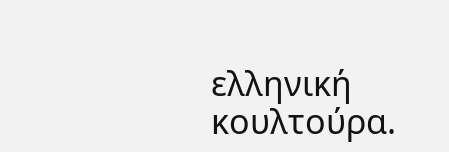ελληνική κουλτούρα.